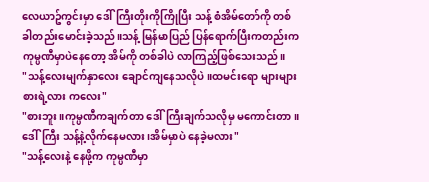လေယာဥ်ကွင်းမှာ ဒေါ်ကြီးတိုးကိုကြိုပြီး သန့် စံအိမ်တော်ကို တစ်ခါတည်းမောင်းခဲ့သည်။သန့် မြန်မာပြည် ပြန်ရောက်ပြီးကတည်းက ကုမ္ပဏီမှာပဲနေတော့ အိမ်ကို တစ်ခါပဲ လာကြည့်ဖြစ်သေးသည်။
"သန့်လေးမျက်နှာလေး ချောင်ကျနေသလိုပဲ။ထမင်းရော များများစားရဲ့လား ကလေး"
"စားဘူး။ကုမ္ပဏီကချက်တာ ဒေါ်ကြီးချက်သလိုမှ မကောင်းတာ။ဒေါ်ကြီး သန့်နဲ့လိုက်နေမလား၊အိမ်မှာပဲ နေခဲ့မလား"
"သန့်လေးနဲ့ နေဖို့က ကုမ္ပဏီမှာ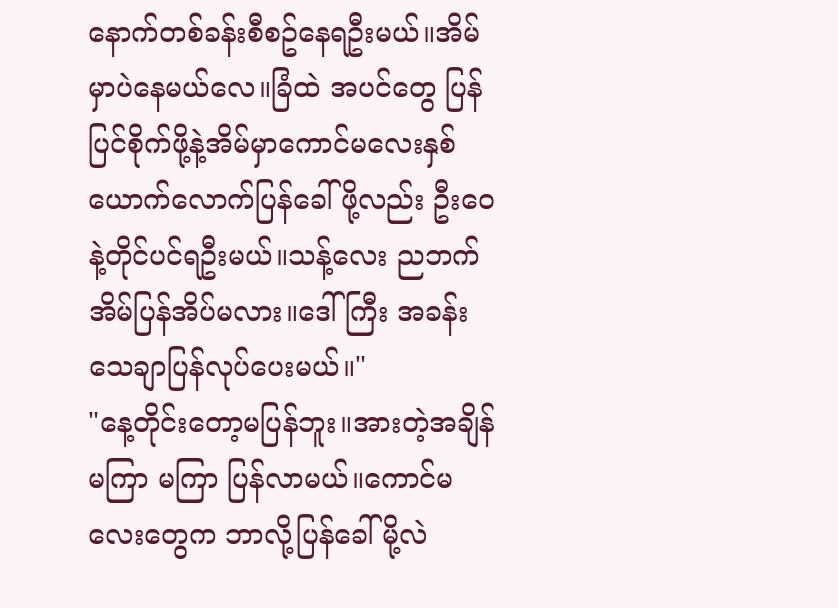နောက်တစ်ခန်းစီစဥ်နေရဦးမယ်။အိမ်မှာပဲနေမယ်လေ။ခြံထဲ အပင်တွေ ပြန်ပြင်စိုက်ဖို့နဲ့အိမ်မှာကောင်မလေးနှစ်ယောက်လောက်ပြန်ခေါ်ဖို့လည်း ဦးဝေနဲ့တိုင်ပင်ရဦးမယ်။သန့်လေး ညဘက် အိမ်ပြန်အိပ်မလား။ဒေါ်ကြီး အခန်းသေချာပြန်လုပ်ပေးမယ်။"
"နေ့တိုင်းတော့မပြန်ဘူး။အားတဲ့အချိန် မကြာ မကြာ ပြန်လာမယ်။ကောင်မလေးတွေက ဘာလို့ပြန်ခေါ်မို့လဲ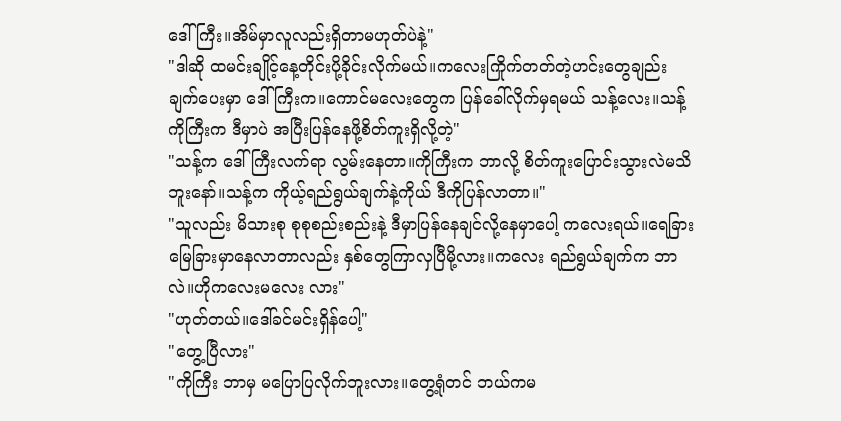ဒေါ်ကြီး။အိမ်မှာလူလည်းရှိတာမဟုတ်ပဲနဲ့"
"ဒါဆို ထမင်းချိုင့်နေ့တိုင်းပို့ခိုင်းလိုက်မယ်။ကလေးကြိုက်တတ်တဲ့ဟင်းတွေချည်း ချက်ပေးမှာ ဒေါ်ကြီးက။ကောင်မလေးတွေက ပြန်ခေါ်လိုက်မှရမယ် သန့်လေး။သန့် ကိုကြီးက ဒီမှာပဲ အပြီးပြန်နေဖို့စိတ်ကူးရှိလို့တဲ့"
"သန့်က ဒေါ်ကြီးလက်ရာ လွမ်းနေတာ။ကိုကြီးက ဘာလို့ စိတ်ကူးပြောင်းသွားလဲမသိဘူးနော်။သန့်က ကိုယ့်ရည်ရွယ်ချက်နဲ့ကိုယ် ဒီကိုပြန်လာတာ။"
"သူလည်း မိသားစု စုစုစည်းစည်းနဲ့ ဒီမှာပြန်နေချင်လို့နေမှာပေါ့ ကလေးရယ်။ရေခြားမြေခြားမှာနေလာတာလည်း နှစ်တွေကြာလှပြီမို့လား။ကလေး ရည်ရွယ်ချက်က ဘာလဲ။ဟိုကလေးမလေး လား"
"ဟုတ်တယ်။ဒေါ်ခင်မင်းရှိန်ပေါ့"
"တွေ့ပြီလား"
"ကိုကြီး ဘာမှ မပြောပြလိုက်ဘူးလား။တွေ့ရုံတင် ဘယ်ကမ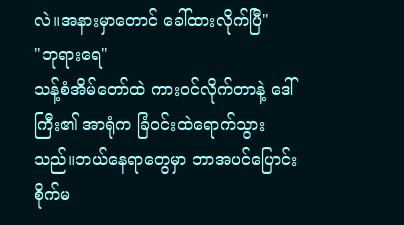လဲ။အနားမှာတောင် ခေါ်ထားလိုက်ပြီ"
"ဘုရားရေ"
သန့်စံအိမ်တော်ထဲ ကားဝင်လိုက်တာနဲ့ ဒေါ်ကြီး၏ အာရုံက ခြံဝင်းထဲရောက်သွားသည်။ဘယ်နေရာတွေမှာ ဘာအပင်ပြောင်းစိုက်မ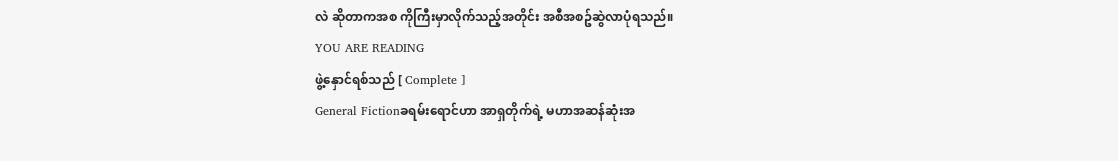လဲ ဆိုတာကအစ ကိုကြီးမှာလိုက်သည့်အတိုင်း အစီအစဥ်ဆွဲလာပုံရသည်။
YOU ARE READING
ဖွဲ့နှောင်ရစ်သည် [ Complete ]
General Fictionခရမ်းရောင်ဟာ အာရှတိုက်ရဲ့ မဟာအဆန်ဆုံးအ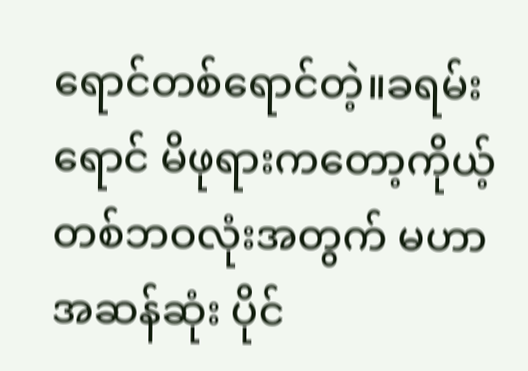ရောင်တစ်ရောင်တဲ့။ခရမ်းရောင် မိဖုရားကတော့ကိုယ့်တစ်ဘဝလုံးအတွက် မဟာအဆန်ဆုံး ပိုင်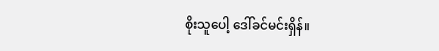စိုးသူပေါ့ ဒေါ်ခင်မင်းရှိန်။